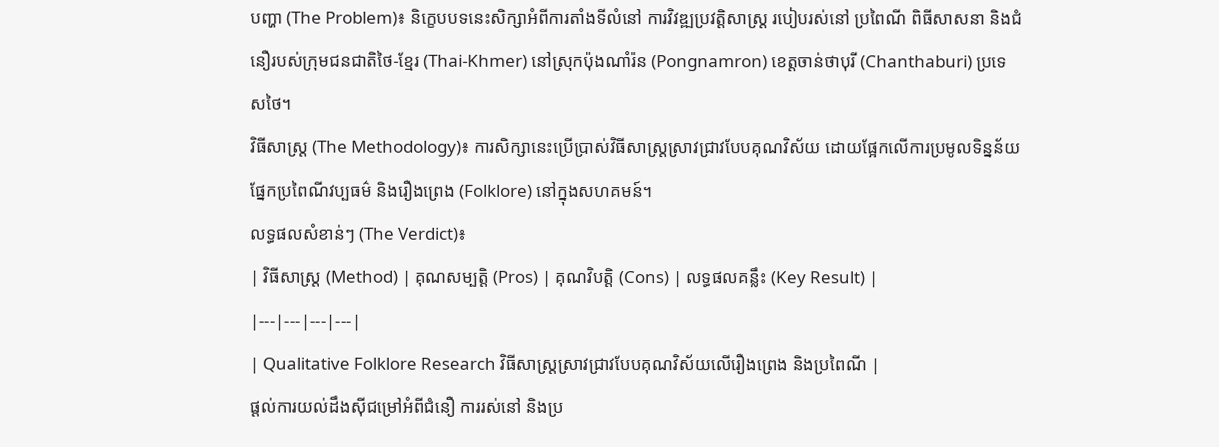បញ្ហា (The Problem)៖ និក្ខេបបទនេះសិក្សាអំពីការតាំងទីលំនៅ ការវិវឌ្ឍប្រវត្តិសាស្ត្រ របៀបរស់នៅ ប្រពៃណី ពិធីសាសនា និងជំនឿរបស់ក្រុមជនជាតិថៃ-ខ្មែរ (Thai-Khmer) នៅស្រុកប៉ុងណាំរ៉ន (Pongnamron) ខេត្តចាន់ថាបុរី (Chanthaburi) ប្រទេសថៃ។
វិធីសាស្ត្រ (The Methodology)៖ ការសិក្សានេះប្រើប្រាស់វិធីសាស្ត្រស្រាវជ្រាវបែបគុណវិស័យ ដោយផ្អែកលើការប្រមូលទិន្នន័យផ្នែកប្រពៃណីវប្បធម៌ និងរឿងព្រេង (Folklore) នៅក្នុងសហគមន៍។
លទ្ធផលសំខាន់ៗ (The Verdict)៖
| វិធីសាស្ត្រ (Method) | គុណសម្បត្តិ (Pros) | គុណវិបត្តិ (Cons) | លទ្ធផលគន្លឹះ (Key Result) |
|---|---|---|---|
| Qualitative Folklore Research វិធីសាស្ត្រស្រាវជ្រាវបែបគុណវិស័យលើរឿងព្រេង និងប្រពៃណី |
ផ្តល់ការយល់ដឹងស៊ីជម្រៅអំពីជំនឿ ការរស់នៅ និងប្រ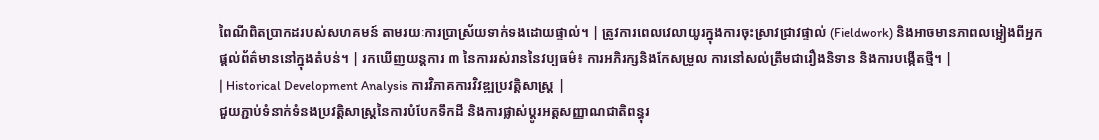ពៃណីពិតប្រាកដរបស់សហគមន៍ តាមរយៈការប្រាស្រ័យទាក់ទងដោយផ្ទាល់។ | ត្រូវការពេលវេលាយូរក្នុងការចុះស្រាវជ្រាវផ្ទាល់ (Fieldwork) និងអាចមានភាពលម្អៀងពីអ្នកផ្តល់ព័ត៌មាននៅក្នុងតំបន់។ | រកឃើញយន្តការ ៣ នៃការរស់រាននៃវប្បធម៌៖ ការអភិរក្សនិងកែសម្រួល ការនៅសល់ត្រឹមជារឿងនិទាន និងការបង្កើតថ្មី។ |
| Historical Development Analysis ការវិភាគការវិវឌ្ឍប្រវត្តិសាស្ត្រ |
ជួយភ្ជាប់ទំនាក់ទំនងប្រវត្តិសាស្ត្រនៃការបំបែកទឹកដី និងការផ្លាស់ប្តូរអត្តសញ្ញាណជាតិពន្ធុរ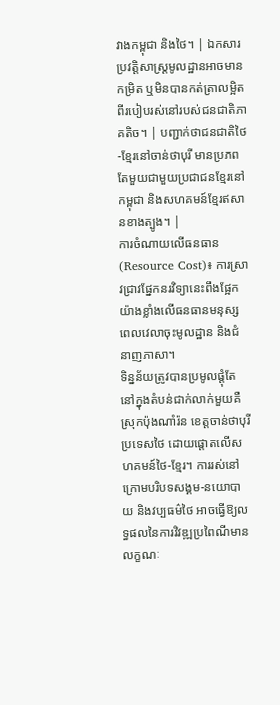វាងកម្ពុជា និងថៃ។ | ឯកសារប្រវត្តិសាស្ត្រមូលដ្ឋានអាចមានកម្រិត ឬមិនបានកត់ត្រាលម្អិតពីរបៀបរស់នៅរបស់ជនជាតិភាគតិច។ | បញ្ជាក់ថាជនជាតិថៃ-ខ្មែរនៅចាន់ថាបុរី មានប្រភពតែមួយជាមួយប្រជាជនខ្មែរនៅកម្ពុជា និងសហគមន៍ខ្មែរឥសានខាងត្បូង។ |
ការចំណាយលើធនធាន (Resource Cost)៖ ការស្រាវជ្រាវផ្នែកនរវិទ្យានេះពឹងផ្អែកយ៉ាងខ្លាំងលើធនធានមនុស្ស ពេលវេលាចុះមូលដ្ឋាន និងជំនាញភាសា។
ទិន្នន័យត្រូវបានប្រមូលផ្តុំតែនៅក្នុងតំបន់ជាក់លាក់មួយគឺ ស្រុកប៉ុងណាំរ៉ន ខេត្តចាន់ថាបុរី ប្រទេសថៃ ដោយផ្តោតលើសហគមន៍ថៃ-ខ្មែរ។ ការរស់នៅក្រោមបរិបទសង្គម-នយោបាយ និងវប្បធម៌ថៃ អាចធ្វើឱ្យលទ្ធផលនៃការវិវឌ្ឍប្រពៃណីមានលក្ខណៈ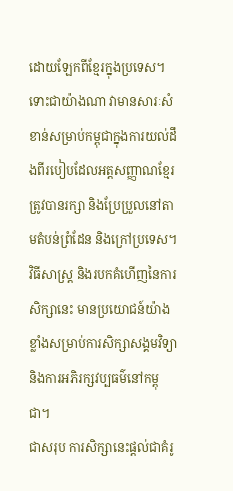ដោយឡែកពីខ្មែរក្នុងប្រទេស។ ទោះជាយ៉ាងណា វាមានសារៈសំខាន់សម្រាប់កម្ពុជាក្នុងការយល់ដឹងពីរបៀបដែលអត្តសញ្ញាណខ្មែរត្រូវបានរក្សា និងប្រែប្រួលនៅតាមតំបន់ព្រំដែន និងក្រៅប្រទេស។
វិធីសាស្ត្រ និងរបកគំហើញនៃការសិក្សានេះ មានប្រយោជន៍យ៉ាងខ្លាំងសម្រាប់ការសិក្សាសង្គមវិទ្យា និងការអភិរក្សវប្បធម៌នៅកម្ពុជា។
ជាសរុប ការសិក្សានេះផ្តល់ជាគំរូ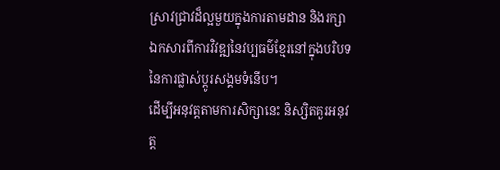ស្រាវជ្រាវដ៏ល្អមួយក្នុងការតាមដាន និងរក្សាឯកសារពីការវិវឌ្ឍនៃវប្បធម៌ខ្មែរនៅក្នុងបរិបទនៃការផ្លាស់ប្តូរសង្គមទំនើប។
ដើម្បីអនុវត្តតាមការសិក្សានេះ និស្សិតគួរអនុវត្ត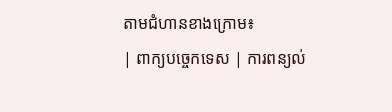តាមជំហានខាងក្រោម៖
| ពាក្យបច្ចេកទេស | ការពន្យល់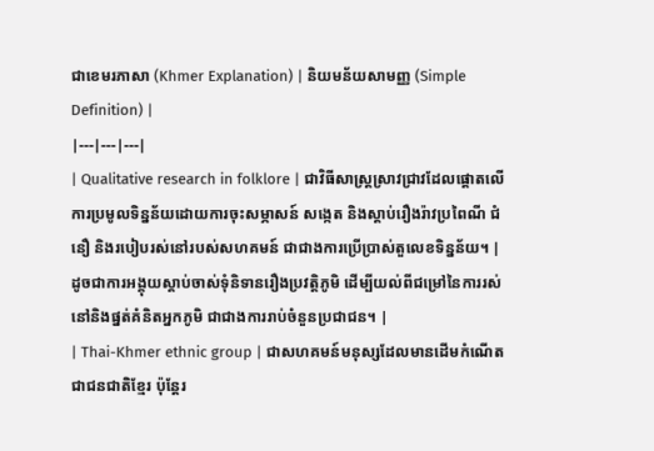ជាខេមរភាសា (Khmer Explanation) | និយមន័យសាមញ្ញ (Simple Definition) |
|---|---|---|
| Qualitative research in folklore | ជាវិធីសាស្ត្រស្រាវជ្រាវដែលផ្តោតលើការប្រមូលទិន្នន័យដោយការចុះសម្ភាសន៍ សង្កេត និងស្តាប់រឿងរ៉ាវប្រពៃណី ជំនឿ និងរបៀបរស់នៅរបស់សហគមន៍ ជាជាងការប្រើប្រាស់តួលេខទិន្នន័យ។ | ដូចជាការអង្គុយស្តាប់ចាស់ទុំនិទានរឿងប្រវត្តិភូមិ ដើម្បីយល់ពីជម្រៅនៃការរស់នៅនិងផ្នត់គំនិតអ្នកភូមិ ជាជាងការរាប់ចំនួនប្រជាជន។ |
| Thai-Khmer ethnic group | ជាសហគមន៍មនុស្សដែលមានដើមកំណើតជាជនជាតិខ្មែរ ប៉ុន្តែរ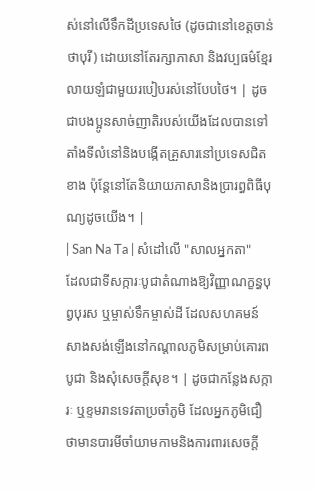ស់នៅលើទឹកដីប្រទេសថៃ (ដូចជានៅខេត្តចាន់ថាបុរី) ដោយនៅតែរក្សាភាសា និងវប្បធម៌ខ្មែរលាយឡំជាមួយរបៀបរស់នៅបែបថៃ។ | ដូចជាបងប្អូនសាច់ញាតិរបស់យើងដែលបានទៅតាំងទីលំនៅនិងបង្កើតគ្រួសារនៅប្រទេសជិតខាង ប៉ុន្តែនៅតែនិយាយភាសានិងប្រារព្ធពិធីបុណ្យដូចយើង។ |
| San Na Ta | សំដៅលើ "សាលអ្នកតា" ដែលជាទីសក្ការៈបូជាតំណាងឱ្យវិញ្ញាណក្ខន្ធបុព្វបុរស ឬម្ចាស់ទឹកម្ចាស់ដី ដែលសហគមន៍សាងសង់ឡើងនៅកណ្តាលភូមិសម្រាប់គោរពបូជា និងសុំសេចក្តីសុខ។ | ដូចជាកន្លែងសក្ការៈ ឬខ្ទមរានទេវតាប្រចាំភូមិ ដែលអ្នកភូមិជឿថាមានបារមីចាំយាមកាមនិងការពារសេចក្តី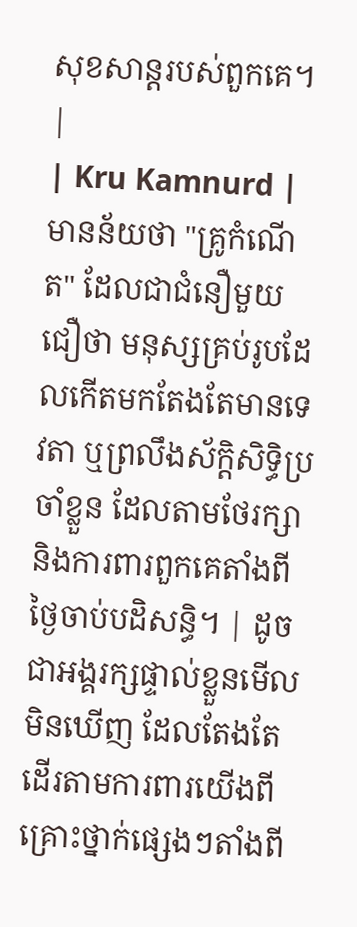សុខសាន្តរបស់ពួកគេ។ |
| Kru Kamnurd | មានន័យថា "គ្រូកំណើត" ដែលជាជំនឿមួយជឿថា មនុស្សគ្រប់រូបដែលកើតមកតែងតែមានទេវតា ឬព្រលឹងស័ក្តិសិទ្ធិប្រចាំខ្លួន ដែលតាមថែរក្សានិងការពារពួកគេតាំងពីថ្ងៃចាប់បដិសន្ធិ។ | ដូចជាអង្គរក្សផ្ទាល់ខ្លួនមើលមិនឃើញ ដែលតែងតែដើរតាមការពារយើងពីគ្រោះថ្នាក់ផ្សេងៗតាំងពី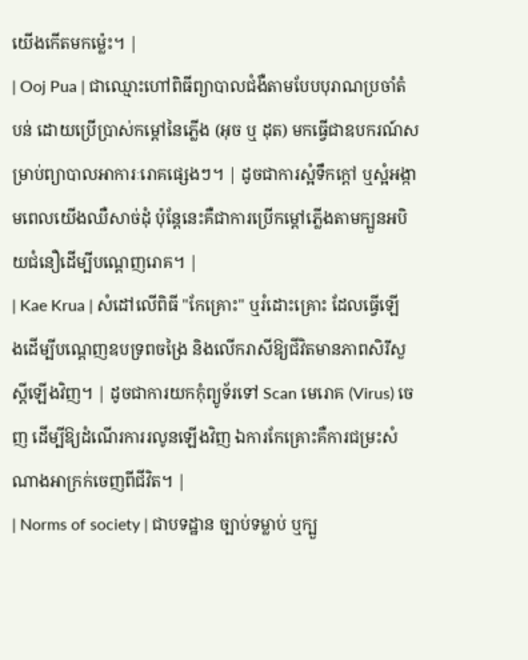យើងកើតមកម្ល៉េះ។ |
| Ooj Pua | ជាឈ្មោះហៅពិធីព្យាបាលជំងឺតាមបែបបុរាណប្រចាំតំបន់ ដោយប្រើប្រាស់កម្តៅនៃភ្លើង (អុច ឬ ដុត) មកធ្វើជាឧបករណ៍សម្រាប់ព្យាបាលអាការៈរោគផ្សេងៗ។ | ដូចជាការស្អំទឹកក្តៅ ឬស្អំអង្កាមពេលយើងឈឺសាច់ដុំ ប៉ុន្តែនេះគឺជាការប្រើកម្តៅភ្លើងតាមក្បួនអបិយជំនឿដើម្បីបណ្តេញរោគ។ |
| Kae Krua | សំដៅលើពិធី "កែគ្រោះ" ឬរំដោះគ្រោះ ដែលធ្វើឡើងដើម្បីបណ្តេញឧបទ្រពចង្រៃ និងលើករាសីឱ្យជីវិតមានភាពសិរីសួស្តីឡើងវិញ។ | ដូចជាការយកកុំព្យូទ័រទៅ Scan មេរោគ (Virus) ចេញ ដើម្បីឱ្យដំណើរការរលូនឡើងវិញ ឯការកែគ្រោះគឺការជម្រះសំណាងអាក្រក់ចេញពីជីវិត។ |
| Norms of society | ជាបទដ្ឋាន ច្បាប់ទម្លាប់ ឬក្បួ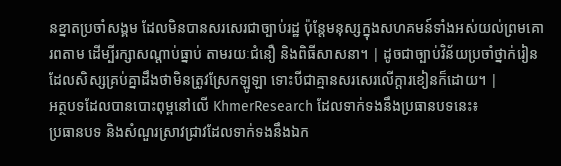នខ្នាតប្រចាំសង្គម ដែលមិនបានសរសេរជាច្បាប់រដ្ឋ ប៉ុន្តែមនុស្សក្នុងសហគមន៍ទាំងអស់យល់ព្រមគោរពតាម ដើម្បីរក្សាសណ្តាប់ធ្នាប់ តាមរយៈជំនឿ និងពិធីសាសនា។ | ដូចជាច្បាប់វិន័យប្រចាំថ្នាក់រៀន ដែលសិស្សគ្រប់គ្នាដឹងថាមិនត្រូវស្រែកឡូឡា ទោះបីជាគ្មានសរសេរលើក្តារខៀនក៏ដោយ។ |
អត្ថបទដែលបានបោះពុម្ពនៅលើ KhmerResearch ដែលទាក់ទងនឹងប្រធានបទនេះ៖
ប្រធានបទ និងសំណួរស្រាវជ្រាវដែលទាក់ទងនឹងឯក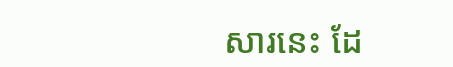សារនេះ ដែ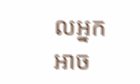លអ្នកអាច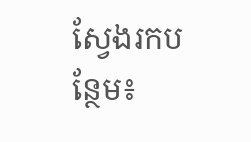ស្វែងរកបន្ថែម៖